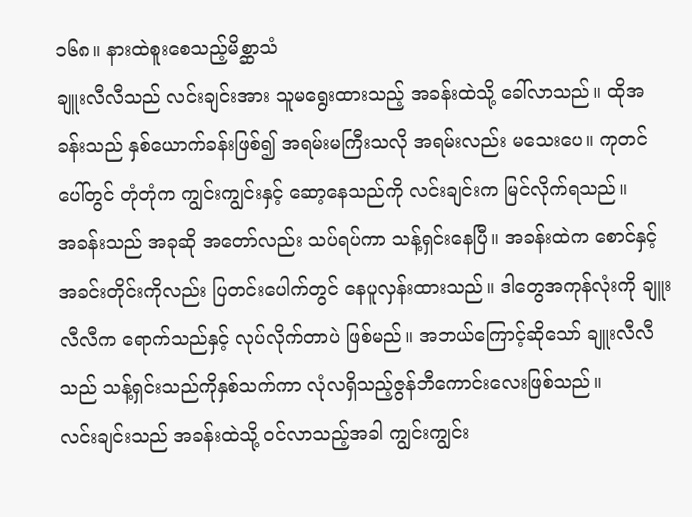၁၆၈။ နားထဲစူးစေသည့်မိစ္ဆာသံ
ချူးလီလီသည် လင်းချင်းအား သူမရွေးထားသည့် အခန်းထဲသို့ ခေါ်လာသည်။ ထိုအခန်းသည် နှစ်ယောက်ခန်းဖြစ်၍ အရမ်းမကြီးသလို အရမ်းလည်း မသေးပေ။ ကုတင်ပေါ်တွင် တုံတုံက ကျွင်းကျွင်းနှင့် ဆော့နေသည်ကို လင်းချင်းက မြင်လိုက်ရသည်။
အခန်းသည် အခုဆို အတော်လည်း သပ်ရပ်ကာ သန့်ရှင်းနေပြီ။ အခန်းထဲက စောင်နှင့်အခင်းတိုင်းကိုလည်း ပြတင်းပေါက်တွင် နေပူလှန်းထားသည်။ ဒါတွေအကုန်လုံးကို ချူးလီလီက ရောက်သည်နှင့် လုပ်လိုက်တာပဲ ဖြစ်မည်။ အဘယ်ကြောင့်ဆိုသော် ချူးလီလီသည် သန့်ရှင်းသည်ကိုနှစ်သက်ကာ လုံလရှိသည့်ဇွန်ဘီကောင်းလေးဖြစ်သည်။
လင်းချင်းသည် အခန်းထဲသို့ ဝင်လာသည့်အခါ ကျွင်းကျွင်း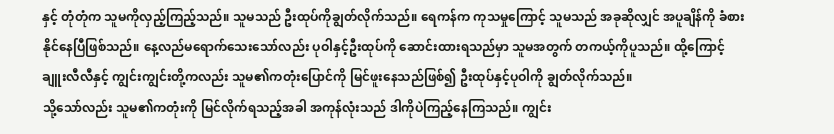နှင့် တုံတုံက သူမကိုလှည့်ကြည့်သည်။ သူမသည် ဦးထုပ်ကိုချွတ်လိုက်သည်။ ရေကန်က ကုသမှုကြောင့် သူမသည် အခုဆိုလျှင် အပူချိန်ကို ခံစားနိုင်နေပြီဖြစ်သည်။ နေ့လည်မရောက်သေးသော်လည်း ပုဝါနှင့်ဦးထုပ်ကို ဆောင်းထားရသည်မှာ သူမအတွက် တကယ့်ကိုပူသည်။ ထို့ကြောင့် ချူးလီလီနှင့် ကျွင်းကျွင်းတို့ကလည်း သူမ၏ကတုံးပြောင်ကို မြင်ဖူးနေသည်ဖြစ်၍ ဦးထုပ်နှင့်ပုဝါကို ချွတ်လိုက်သည်။
သို့သော်လည်း သူမ၏ကတုံးကို မြင်လိုက်ရသည့်အခါ အကုန်လုံးသည် ဒါကိုပဲကြည့်နေကြသည်။ ကျွင်း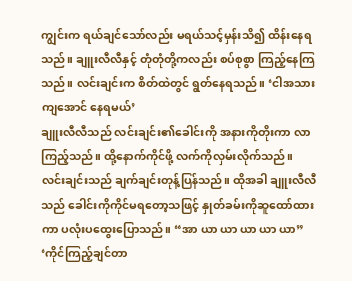ကျွင်းက ရယ်ချင်သော်လည်း မရယ်သင့်မှန်းသိ၍ ထိန်းနေရသည်။ ချူးလီလီနှင့် တုံတုံတို့ကလည်း စပ်စုစွာ ကြည့်နေကြသည်။ လင်းချင်းက စိတ်ထဲတွင် ရွတ်နေရသည်။ ‘ငါအသားကျအောင် နေရမယ်’
ချူးလီလီသည် လင်းချင်း၏ခေါင်းကို အနားကိုတိုးကာ လာကြည့်သည်။ ထို့နောက်ကိုင်ဖို့ လက်ကိုလှမ်းလိုက်သည်။ လင်းချင်းသည် ချက်ချင်းတုန့်ပြန်သည်။ ထိုအခါ ချူးလီလီသည် ခေါင်းကိုကိုင်မရတော့သဖြင့် နှုတ်ခမ်းကိုဆူထော်ထားကာ ပလုံးပထွေးပြောသည်။ “အာ ယာ ယာ ယာ ယာ ယာ” ‘ကိုင်ကြည့်ချင်တာ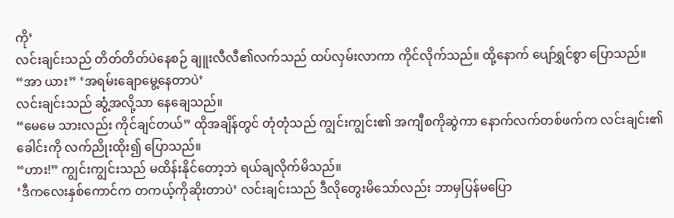ကို’
လင်းချင်းသည် တိတ်တိတ်ပဲနေစဉ် ချူးလီလီ၏လက်သည် ထပ်လှမ်းလာကာ ကိုင်လိုက်သည်။ ထို့နောက် ပျော်ရွှင်စွာ ပြောသည်။ “အာ ယား” ‘အရမ်းချောမွေ့နေတာပဲ’
လင်းချင်းသည် ဆွံ့အလို့သာ နေချေသည်။
“မေမေ သားလည်း ကိုင်ချင်တယ်” ထိုအချိန်တွင် တုံတုံသည် ကျွင်းကျွင်း၏ အကျီစကိုဆွဲကာ နောက်လက်တစ်ဖက်က လင်းချင်း၏ခေါင်းကို လက်ညိုးထိုး၍ ပြောသည်။
“ဟား!” ကျွင်းကျွင်းသည် မထိန်းနိုင်တော့ဘဲ ရယ်ချလိုက်မိသည်။
‘ဒီကလေးနှစ်ကောင်က တကယ့်ကိုဆိုးတာပဲ’ လင်းချင်းသည် ဒီလိုတွေးမိသော်လည်း ဘာမှပြန်မပြော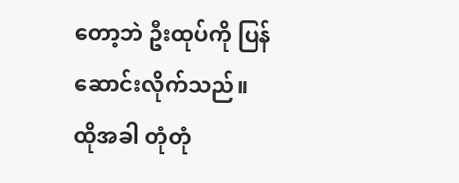တော့ဘဲ ဦးထုပ်ကို ပြန်ဆောင်းလိုက်သည်။
ထိုအခါ တုံတုံ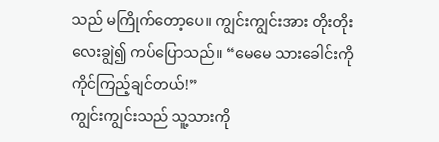သည် မကြိုက်တော့ပေ။ ကျွင်းကျွင်းအား တိုးတိုးလေးချွဲ၍ ကပ်ပြောသည်။ “မေမေ သားခေါင်းကို ကိုင်ကြည့်ချင်တယ်!”
ကျွင်းကျွင်းသည် သူ့သားကို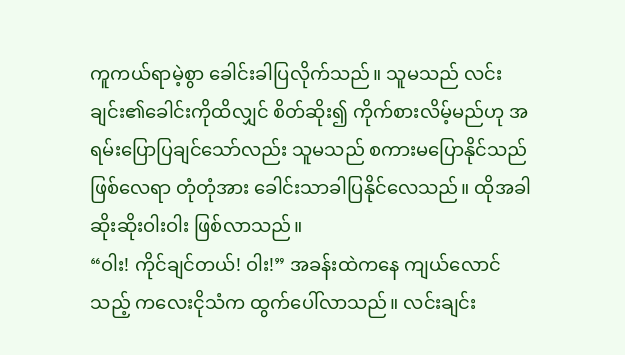ကူကယ်ရာမဲ့စွာ ခေါင်းခါပြလိုက်သည်။ သူမသည် လင်းချင်း၏ခေါင်းကိုထိလျှင် စိတ်ဆိုး၍ ကိုက်စားလိမ့်မည်ဟု အရမ်းပြောပြချင်သော်လည်း သူမသည် စကားမပြောနိုင်သည်ဖြစ်လေရာ တုံတုံအား ခေါင်းသာခါပြနိုင်လေသည်။ ထိုအခါ ဆိုးဆိုးဝါးဝါး ဖြစ်လာသည်။
“ဝါး! ကိုင်ချင်တယ်! ဝါး!” အခန်းထဲကနေ ကျယ်လောင်သည့် ကလေးငိုသံက ထွက်ပေါ်လာသည်။ လင်းချင်း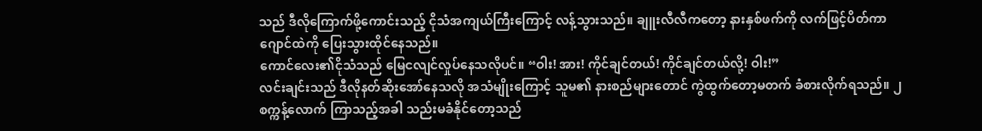သည် ဒီလိုကြောက်ဖို့ကောင်းသည့် ငိုသံအကျယ်ကြီးကြောင့် လန့်သွားသည်။ ချူးလီလီကတော့ နားနှစ်ဖက်ကို လက်ဖြင့်ပိတ်ကာ ဂျောင်ထဲကို ပြေးသွားထိုင်နေသည်။
ကောင်လေး၏ငိုသံသည် မြေငလျင်လှုပ်နေသလိုပင်။ “ဝါး! အား! ကိုင်ချင်တယ်! ကိုင်ချင်တယ်လို့! ဝါး!”
လင်းချင်းသည် ဒီလိုနတ်ဆိုးအော်နေသလို အသံမျိုးကြောင့် သူမ၏ နားစည်များတောင် ကွဲထွက်တော့မတက် ခံစားလိုက်ရသည်။ ၂စက္ကန့်လောက် ကြာသည့်အခါ သည်းမခံနိုင်တော့သည်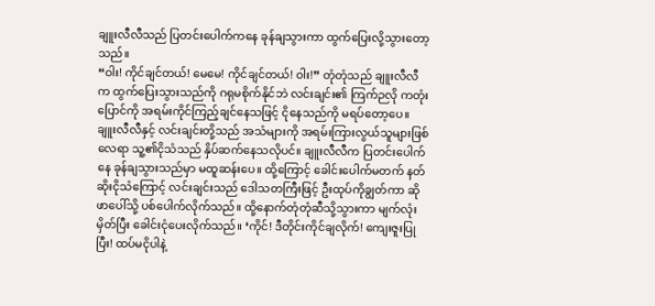ချူးလီလီသည် ပြတင်းပေါက်ကနေ ခုန်ချသွားကာ ထွက်ပြေးလို့သွားတော့သည်။
“ဝါး! ကိုင်ချင်တယ်! မေမေ! ကိုင်ချင်တယ်! ဝါး!” တုံတုံသည် ချူးလီလီက ထွက်ပြေးသွားသည်ကို ဂရုမစိုက်နိုင်ဘဲ လင်းချင်း၏ ကြက်ဉလို ကတုံးပြောင်ကို အရမ်းကိုင်ကြည့်ချင်နေသဖြင့် ငိုနေသည်ကို မရပ်တော့ပေ။
ချူးလီလီနှင့် လင်းချင်းတို့သည် အသံများကို အရမ်းကြားလွယ်သူများဖြစ်လေရာ သူ့၏ငိုသံသည် နှိပ်ဆက်နေသလိုပင်။ ချူးလီလီက ပြတင်းပေါက်နေ ခုန်ချသွားသည်မှာ မထူဆန်းပေ။ ထို့ကြောင့် ခေါင်းပေါက်မတက် နတ်ဆိုးငိုသံကြောင့် လင်းချင်းသည် ဒေါသတကြီးဖြင့် ဦးထုပ်ကိုချွတ်ကာ ဆိုဖာပေါ်သို့ ပစ်ပေါက်လိုက်သည်။ ထို့နောက်တုံတုံဆီသို့သွားကာ မျက်လုံးမှိတ်ပြီး ခေါင်းငုံပေးလိုက်သည်။ ‘ကိုင်! ဒီတိုင်းကိုင်ချလိုက်! ကျေးဇူးပြုပြီး! ထပ်မငိုပါနဲ့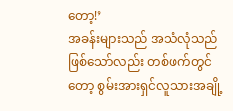တော့!’
အခန်းများသည် အသံလုံသည်ဖြစ်သော်လည်း တစ်ဖက်တွင်တော့ စွမ်းအားရှင်လူသားအချို့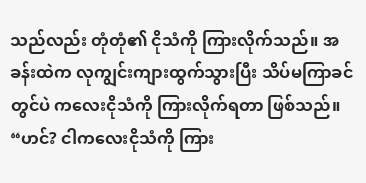သည်လည်း တုံတုံ၏ ငိုသံကို ကြားလိုက်သည်။ အခန်းထဲက လုကျွင်းကျားထွက်သွားပြီး သိပ်မကြာခင်တွင်ပဲ ကလေးငိုသံကို ကြားလိုက်ရတာ ဖြစ်သည်။
“ဟင်? ငါကလေးငိုသံကို ကြား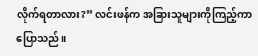လိုက်ရတာလား?” လင်းဖန်က အခြားသူများကိုကြည့်ကာ ပြောသည်။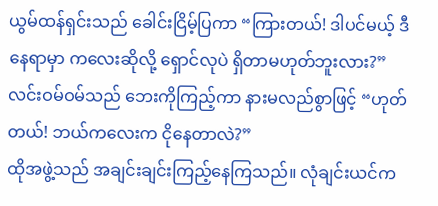ယွမ်ထန်ရှင်းသည် ခေါင်းငြိမ့်ပြကာ “ကြားတယ်! ဒါပင်မယ့် ဒီနေရာမှာ ကလေးဆိုလို့ ရှောင်လုပဲ ရှိတာမဟုတ်ဘူးလား?”
လင်းဝမ်ဝမ်သည် ဘေးကိုကြည့်ကာ နားမလည်စွာဖြင့် “ဟုတ်တယ်! ဘယ်ကလေးက ငိုနေတာလဲ?”
ထိုအဖွဲ့သည် အချင်းချင်းကြည့်နေကြသည်။ လုံချင်းယင်က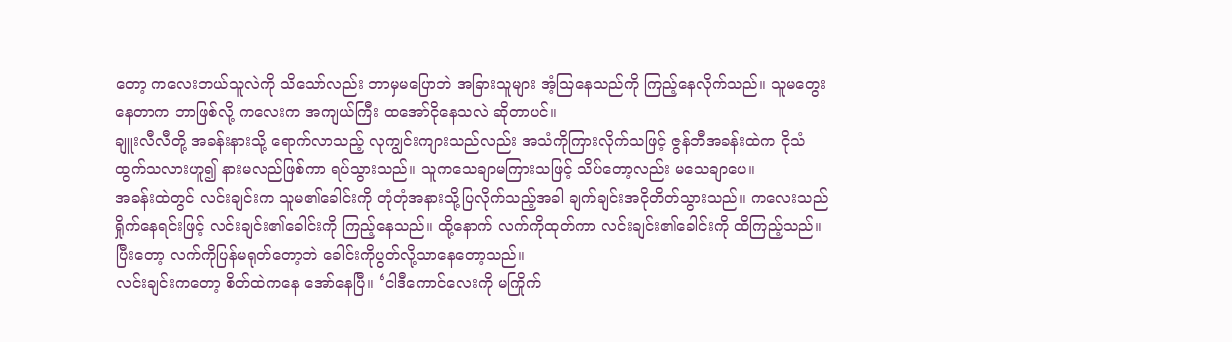တော့ ကလေးဘယ်သူလဲကို သိသော်လည်း ဘာမှမပြောဘဲ အခြားသူများ အံ့သြနေသည်ကို ကြည့်နေလိုက်သည်။ သူမတွေးနေတာက ဘာဖြစ်လို့ ကလေးက အကျယ်ကြီး ထအော်ငိုနေသလဲ ဆိုတာပင်။
ချူးလီလီတို့ အခန်းနားသို့ ရောက်လာသည့် လုကျွင်းကျားသည်လည်း အသံကိုကြားလိုက်သဖြင့် ဇွန်ဘီအခန်းထဲက ငိုသံထွက်သလားဟူ၍ နားမလည်ဖြစ်ကာ ရပ်သွားသည်။ သူကသေချာမကြားသဖြင့် သိပ်တော့လည်း မသေချာပေ။
အခန်းထဲတွင် လင်းချင်းက သူမ၏ခေါင်းကို တုံတုံအနားသို့ပြလိုက်သည့်အခါ ချက်ချင်းအငိုတိတ်သွားသည်။ ကလေးသည် ရှိုက်နေရင်းဖြင့် လင်းချင်း၏ခေါင်းကို ကြည့်နေသည်။ ထို့နောက် လက်ကိုထုတ်ကာ လင်းချင်း၏ခေါင်းကို ထိကြည့်သည်။ ပြီးတော့ လက်ကိုပြန်မရုတ်တော့ဘဲ ခေါင်းကိုပွတ်လို့သာနေတော့သည်။
လင်းချင်းကတော့ စိတ်ထဲကနေ အော်နေပြီ။ ‘ငါဒီကောင်လေးကို မကြိုက်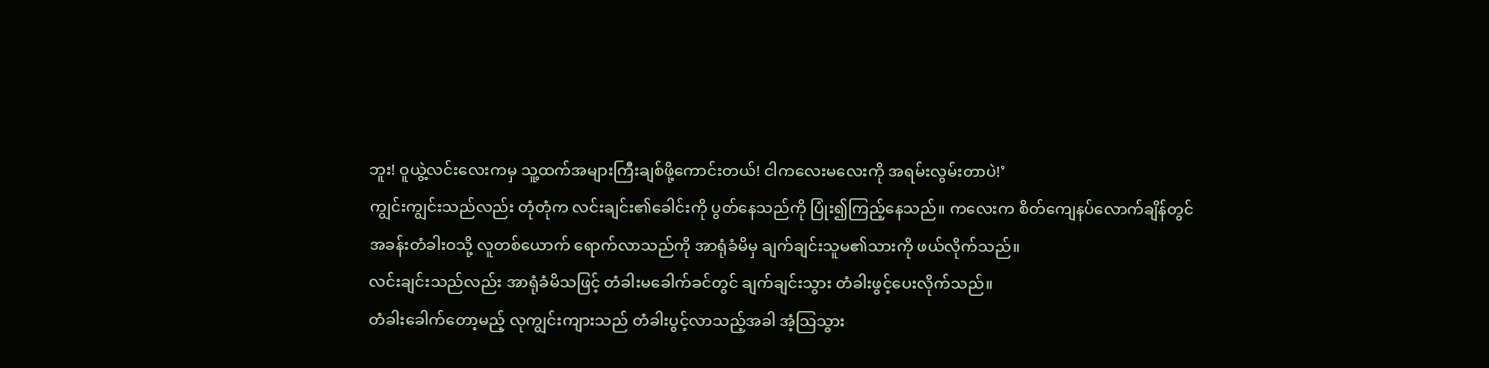ဘူး! ဝူယွဲ့လင်းလေးကမှ သူ့ထက်အများကြီးချစ်ဖို့ကောင်းတယ်! ငါကလေးမလေးကို အရမ်းလွမ်းတာပဲ!’
ကျွင်းကျွင်းသည်လည်း တုံတုံက လင်းချင်း၏ခေါင်းကို ပွတ်နေသည်ကို ပြုံး၍ကြည့်နေသည်။ ကလေးက စိတ်ကျေနပ်လောက်ချိန်တွင် အခန်းတံခါးဝသို့ လူတစ်ယောက် ရောက်လာသည်ကို အာရုံခံမိမှ ချက်ချင်းသူမ၏သားကို ဖယ်လိုက်သည်။
လင်းချင်းသည်လည်း အာရုံခံမိသဖြင့် တံခါးမခေါက်ခင်တွင် ချက်ချင်းသွား တံခါးဖွင့်ပေးလိုက်သည်။
တံခါးခေါက်တော့မည့် လုကျွင်းကျားသည် တံခါးပွင့်လာသည့်အခါ အံ့သြသွား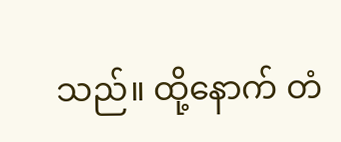သည်။ ထို့နောက် တံ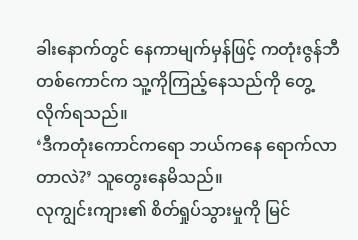ခါးနောက်တွင် နေကာမျက်မှန်ဖြင့် ကတုံးဇွန်ဘီတစ်ကောင်က သူ့ကိုကြည့်နေသည်ကို တွေ့လိုက်ရသည်။
‘ဒီကတုံးကောင်ကရော ဘယ်ကနေ ရောက်လာတာလဲ?’ သူတွေးနေမိသည်။
လုကျွင်းကျား၏ စိတ်ရှုပ်သွားမှုကို မြင်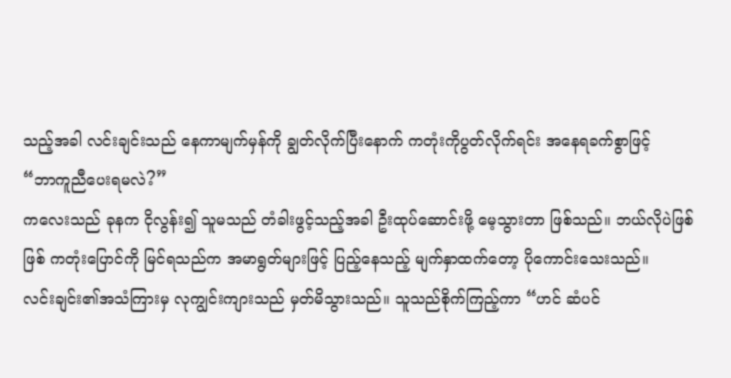သည့်အခါ လင်းချင်းသည် နေကာမျက်မှန်ကို ချွတ်လိုက်ပြီးနောက် ကတုံးကိုပွတ်လိုက်ရင်း အနေရခက်စွာဖြင့်
“ဘာကူညီပေးရမလဲ?”
ကလေးသည် ခုနက ငိုလွန်း၍ သူမသည် တံခါးဖွင့်သည့်အခါ ဦးထုပ်ဆောင်းဖို့ မေ့သွားတာ ဖြစ်သည်။ ဘယ်လိုပဲဖြစ်ဖြစ် ကတုံးပြောင်ကို မြင်ရသည်က အမာရွတ်များဖြင့် ပြည့်နေသည့် မျက်နှာထက်တော့ ပိုကောင်းသေးသည်။
လင်းချင်း၏အသံကြားမှ လုကျွင်းကျားသည် မှတ်မိသွားသည်။ သူသည်စိုက်ကြည့်ကာ “ဟင် ဆံပင်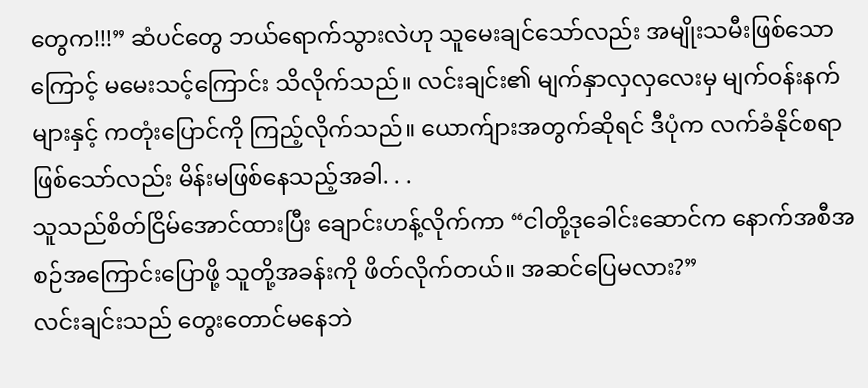တွေက!!!” ဆံပင်တွေ ဘယ်ရောက်သွားလဲဟု သူမေးချင်သော်လည်း အမျိုးသမီးဖြစ်သောကြောင့် မမေးသင့်ကြောင်း သိလိုက်သည်။ လင်းချင်း၏ မျက်နှာလှလှလေးမှ မျက်ဝန်းနက်များနှင့် ကတုံးပြောင်ကို ကြည့်လိုက်သည်။ ယောက်ျားအတွက်ဆိုရင် ဒီပုံက လက်ခံနိုင်စရာဖြစ်သော်လည်း မိန်းမဖြစ်နေသည့်အခါ. . .
သူသည်စိတ်ငြိမ်အောင်ထားပြီး ချောင်းဟန့်လိုက်ကာ “ငါတို့ဒုခေါင်းဆောင်က နောက်အစီအစဉ်အကြောင်းပြောဖို့ သူတို့အခန်းကို ဖိတ်လိုက်တယ်။ အဆင်ပြေမလား?”
လင်းချင်းသည် တွေးတောင်မနေဘဲ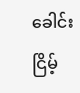ခေါင်းငြိမ့်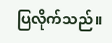ပြလိုက်သည်။